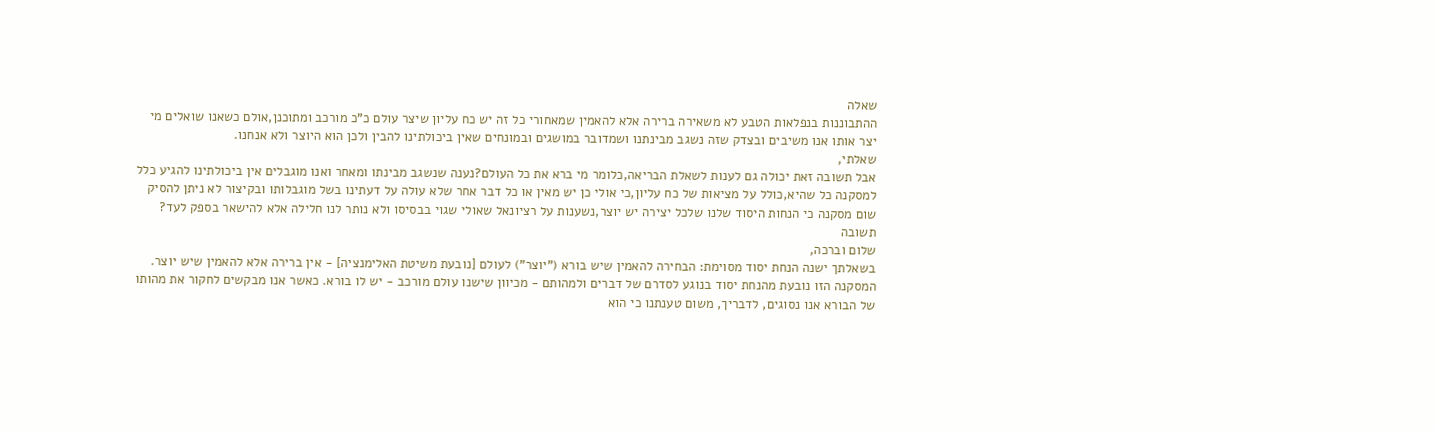שאלה
ההתבוננות בנפלאות הטבע לא משאירה ברירה אלא להאמין שמאחורי כל זה יש כח עליון שיצר עולם כ"כ מורכב ומתוכנן,אולם כשאנו שואלים מי יצר אותו אנו משיבים ובצדק שזה נשגב מבינתנו ושמדובר במושגים ובמונחים שאין ביכולתינו להבין ולכן הוא היוצר ולא אנחנו.
שאלתי,
אבל תשובה זאת יכולה גם לענות לשאלת הבריאה,כלומר מי ברא את כל העולם?נענה שנשגב מבינתו ומאחר ואנו מוגבלים אין ביכולתינו להגיע כלל למסקנה כל שהיא,כולל על מציאות של כח עליון,כי אולי כן יש מאין או כל דבר אחר שלא עולה על דעתינו בשל מוגבלותו ובקיצור לא ניתן להסיק שום מסקנה כי הנחות היסוד שלנו שלכל יצירה יש יוצר,נשענות על רציונאל שאולי שגוי בבסיסו ולא נותר לנו חלילה אלא להישאר בספק לעד?
תשובה
שלום וברכה,
בשאלתך ישנה הנחת יסוד מסוימת: הבחירה להאמין שיש בורא ("יוצר") לעולם [נובעת משיטת האלימנציה] - אין ברירה אלא להאמין שיש יוצר. המסקנה הזו נובעת מהנחת יסוד בנוגע לסדרם של דברים ולמהותם - מכיוון שישנו עולם מורכב - יש לו בורא. כאשר אנו מבקשים לחקור את מהותו של הבורא אנו נסוגים, לדבריך, משום טענתנו כי הוא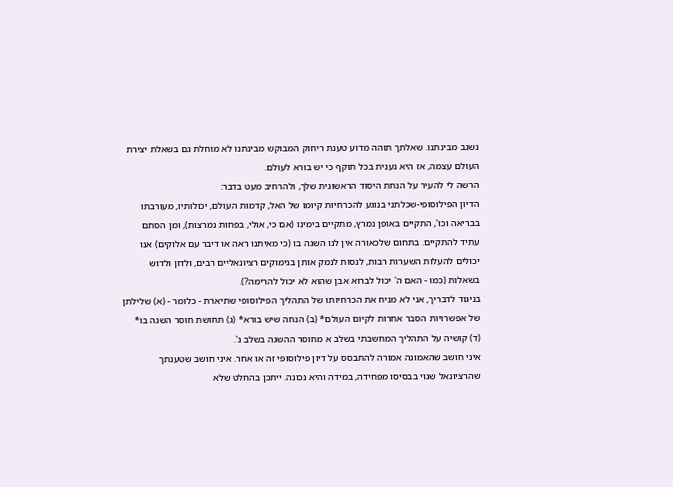נשגב מבינתנו. שאלתך תוהה מדוע טענת ריחוק המבוקש מבינתנו לא מוחלת גם בשאלת יצירת העולם עצמה, אז היא נענית בכל תוקף כי יש בורא לעולם.
הרשה לי להעיר על הנחת היסוד הראשונית שלך, ולהרחיב מעט בדבר:
הדיון הפילוסופי-שכלתני בנוגע להכרחיות קיומו של האל, קדמות העולם, יכולותיו, מעורבתו בבריאה וכו', התקיים באופן נמרץ, מתקיים בימינו (אם כי, אולי, בפחות נמרצות), ומן הסתם עתיד להתקיים. בתחום שלכאורה אין לנו השגה בו (כי מאיתנו ראה או דיבר עם אלוקים) אנו יכולים להעלות השערות רבות, לנסות לנמק אותן בנימוקים רציונאליים רבים, ולדון ולדוש בשאלות (כמו - האם ה' יכול לברוא אבן שהוא לא יכול להרימה?).
בניגוד לדבריך, אני לא מניח את הכרחיותו של התהליך הפילוסופי שתיארת - כלומר - (א) שלילתן של אפשרויות הסבר אחרות לקיום העולם* (ב) הנחה שיש בורא* (ג) תחושת חוסר השגה בו* (ד) קושיה על התהליך המחשבתי בשלב א מחוסר ההשגה בשלב ג'.
איני חושב שהאמונה אמורה להתבסס על דיון פילוסופי זה או אחר. איני חושב שטענתך שהרציונאל שגוי בבסיסו מפחידה, במידה והיא נכונה. ייתכן בהחלט שלא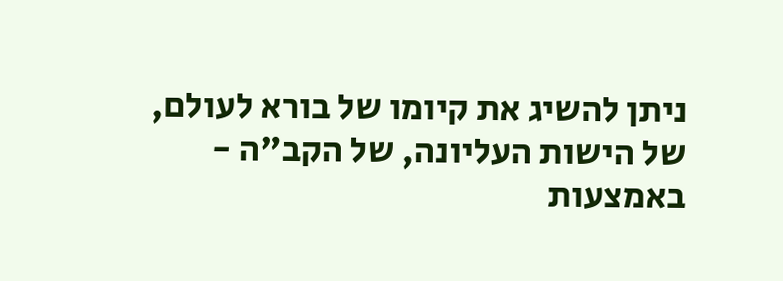ניתן להשיג את קיומו של בורא לעולם, של הישות העליונה, של הקב"ה - באמצעות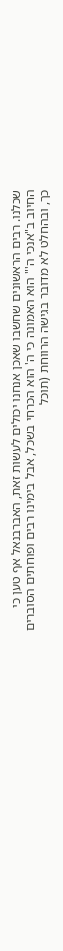שכלנו. רבים הראשונים שחשבו שאכן אנחנו יכולים לעשות זאת, האברבנאל אף טען כי החיוב ב"אנכי ה'" הוא האמונה כי ה' הוא הכרחי בשכל, אבל בימינו רבים ופוחתים הסוברים כך, ובהחלט לא מדובר בגישה הרווחת (תוכל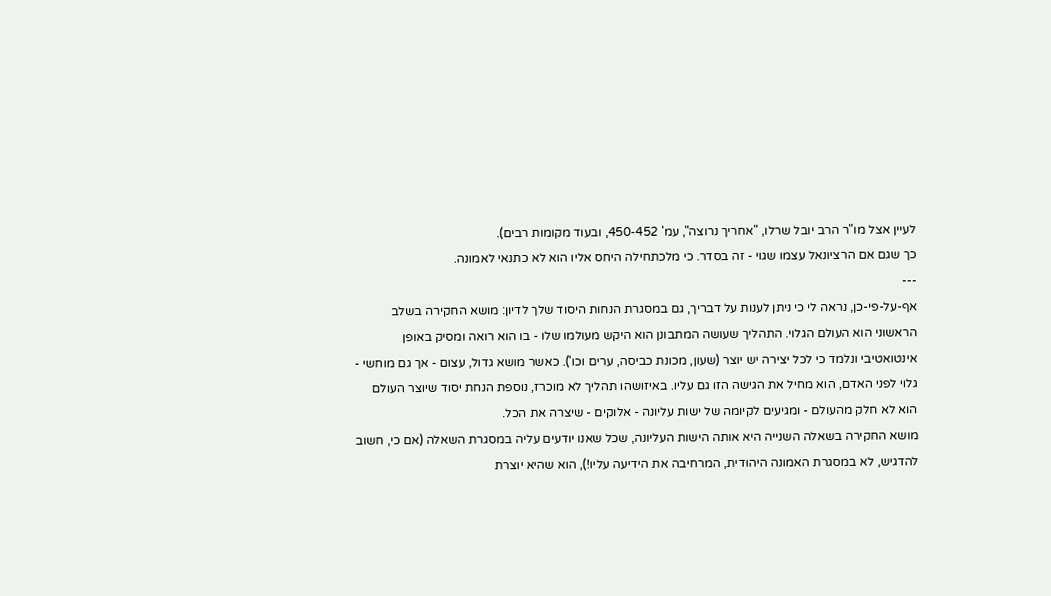לעיין אצל מו"ר הרב יובל שרלו, "אחריך נרוצה", עמ' 450-452, ובעוד מקומות רבים).
כך שגם אם הרציונאל עצמו שגוי - זה בסדר. כי מלכתחילה היחס אליו הוא לא כתנאי לאמונה.
---
אף-על-פי-כן, נראה לי כי ניתן לענות על דבריך, גם במסגרת הנחות היסוד שלך לדיון: מושא החקירה בשלב הראשוני הוא העולם הגלוי. התהליך שעושה המתבונן הוא היקש מעולמו שלו - בו הוא רואה ומסיק באופן אינטואטיבי ונלמד כי לכל יצירה יש יוצר (שעון, מכונת כביסה, ערים וכו'). כאשר מושא גדול, עצום - אך גם מוחשי - גלוי לפני האדם, הוא מחיל את הגישה הזו גם עליו. באיזושהו תהליך לא מוכרז, נוספת הנחת יסוד שיוצר העולם הוא לא חלק מהעולם - ומגיעים לקיומה של ישות עליונה - אלוקים - שיצרה את הכל.
מושא החקירה בשאלה השנייה היא אותה הישות העליונה, שכל שאנו יודעים עליה במסגרת השאלה (אם כי, חשוב להדגיש, לא במסגרת האמונה היהודית, המרחיבה את הידיעה עליו!), הוא שהיא יוצרת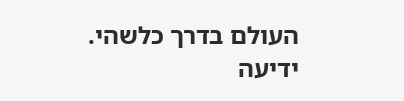העולם בדרך כלשהי. ידיעה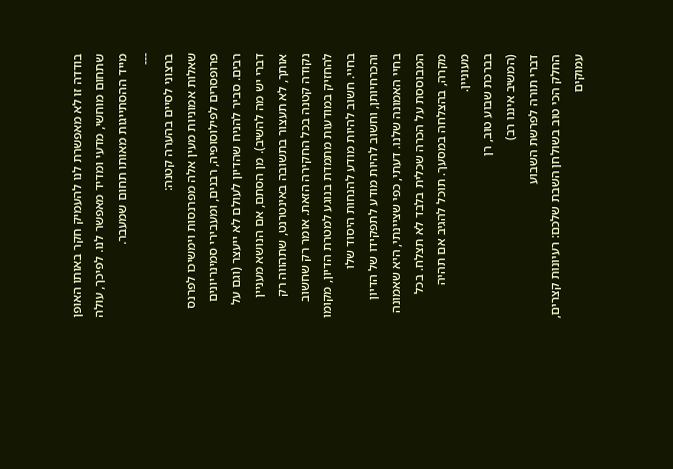בודדה זו לא מאפשרת לנו להעמיק חקר באותו האופן שתחום מוחשי, מדעי ומדיד מאפשר לנו. לפיכך, עולה מייד ההסתייגות מאותו תחום שמעבר.
---
ברצוני לסיים בהערה קטנה:
שאלות אמוניות מעין אלה מפרנסות וימשיכו לפרנס פרופסרים לפילוסופיה, רבנים, ומעבירי סמינריונים רבים. סביר להניח שהדיון לעולם לא ייעצר (וגם על דברי יש מה להשיב). מן הסתם, אם הנושא מעניין אותך, לא תעצור בתשובה באינטרנט, שתהווה רק נקודה קטנה בכל החקירה הזאת. אומר רק שחשוב להחזיק במודעות מתמדת בנוגע למטרת הדיון, מקומו בחיי. חשוב להיות מודע להנחות היסוד שלו והכרחיותן, וחשוב להיות מודע לתפקידו של הדיון בחיי האמונה שלנו. דעתי, כפי שציינתי, היא שאמונה המבוססת על הכרה שכלית בלבד לא תצלח. בכל מקרה, בהצלחה במסעך. תוכל להגיב אם תהיה מעוניין.
בברכת שבוע טוב, רן
(המשיב איננו רב)
דברי תורה לפרשת השבוע
החלק הכי טוב בשולחן השבת שלכם: רעיונות קצרים, עמוקים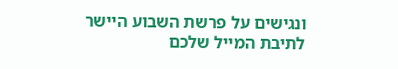ונגישים על פרשת השבוע היישר לתיבת המייל שלכם